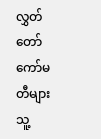လွှတ်တော်ကော်မတီများ သူ့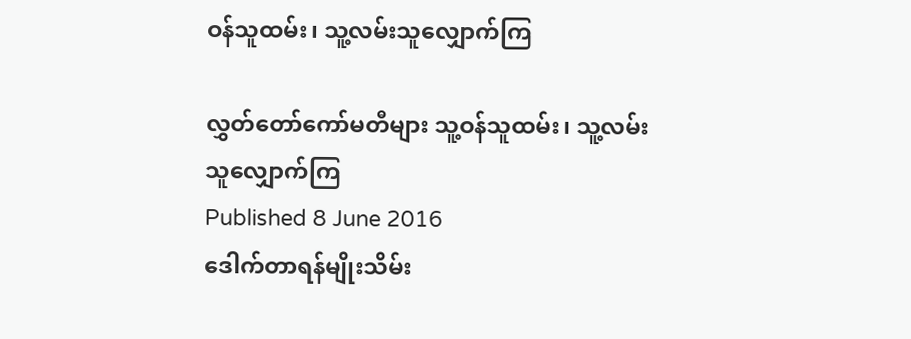ဝန်သူထမ်း၊ သူ့လမ်းသူလျှောက်ကြ

လွှတ်တော်ကော်မတီများ သူ့ဝန်သူထမ်း၊ သူ့လမ်းသူလျှောက်ကြ
Published 8 June 2016
ဒေါက်တာရန်မျိုးသိမ်း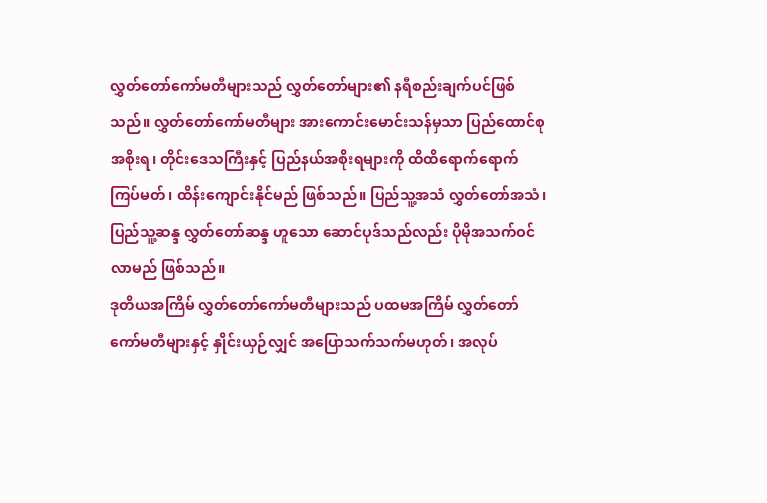လွှတ်တော်ကော်မတီများသည် လွှတ်တော်များ၏ နရီစည်းချက်ပင်ဖြစ်သည်။ လွှတ်တော်ကော်မတီများ အားကောင်းမောင်းသန်မှသာ ပြည်ထောင်စုအစိုးရ၊ တိုင်းဒေသကြီးနှင့် ပြည်နယ်အစိုးရများကို ထိထိရောက်ရောက်ကြပ်မတ်၊ ထိန်းကျောင်းနိုင်မည် ဖြစ်သည်။ ပြည်သူ့အသံ လွှတ်တော်အသံ၊ ပြည်သူ့ဆန္ဒ လွှတ်တော်ဆန္ဒ ဟူသော ဆောင်ပုဒ်သည်လည်း ပိုမိုအသက်ဝင်လာမည် ဖြစ်သည်။
ဒုတိယအကြိမ် လွှတ်တော်ကော်မတီများသည် ပထမအကြိမ် လွှတ်တော်ကော်မတီများနှင့် နှိုင်းယှဉ်လျှင် အပြောသက်သက်မဟုတ်၊ အလုပ်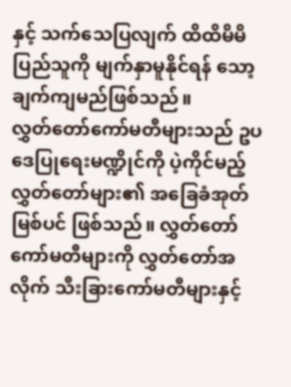နှင့် သက်သေပြလျက် ထိထိမိမိ ပြည်သူကို မျက်နှာမူနိုင်ရန် သော့ချက်ကျမည်ဖြစ်သည်။
လွှတ်တော်ကော်မတီများသည် ဥပဒေပြုရေးမဏ္ဍိုင်ကို ပဲ့ကိုင်မည့် လွှတ်တော်များ၏ အခြေခံအုတ်မြစ်ပင် ဖြစ်သည်။ လွှတ်တော်ကော်မတီများကို လွှတ်တော်အလိုက် သီးခြားကော်မတီများနှင့်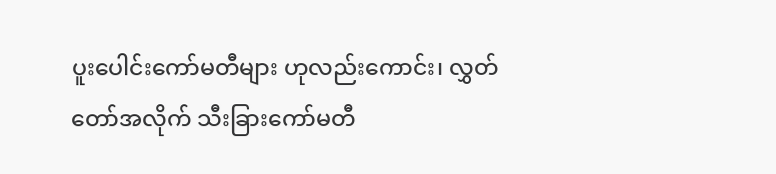ပူးပေါင်းကော်မတီများ ဟုလည်းကောင်း၊ လွှတ်တော်အလိုက် သီးခြားကော်မတီ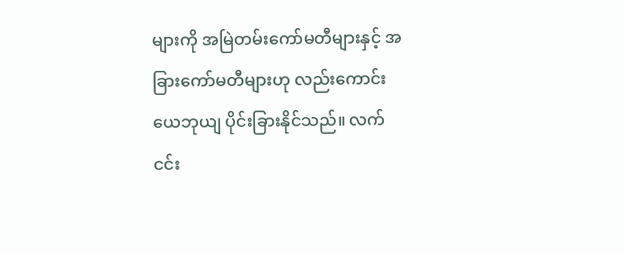များကို အမြဲတမ်းကော်မတီများနှင့် အခြားကော်မတီများဟု လည်းကောင်း ယေဘုယျ ပိုင်းခြားနိုင်သည်။ လက်ငင်း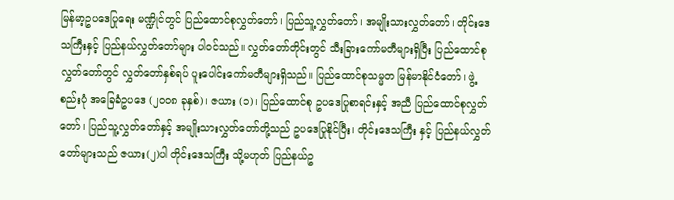မြန်မာ့ဥပဒေပြုရေး မဏ္ဍိုင်တွင် ပြည်ထောင်စုလွှတ်တော်၊ ပြည်သူ့လွှတ်တော်၊ အမျိုးသားလွှတ်တော်၊ တိုင်းဒေသကြီးနှင့် ပြည်နယ်လွှတ်တော်များ ပါဝင်သည်။ လွှတ်တော်တိုင်းတွင် သီးခြားကော်မတီများရှိပြီး ပြည်ထောင်စုလွှတ်တော်တွင် လွှတ်တော်နှစ်ရပ် ပူးပေါင်းကော်မတီများရှိသည်။ ပြည်ထောင်စုသမ္မတ မြန်မာနိုင်ငံတော်၊ ဖွဲ့စည်းပုံ အခြေခံဥပဒေ (၂၀၀၈ ခုနှစ်)၊ ဇယား (၁)၊ ပြည်ထောင်စု ဥပဒေပြုစာရင်းနှင့် အညီ ပြည်ထောင်စုလွှတ်တော်၊ ပြည်သူ့လွှတ်တော်နှင့် အမျိုးသားလွှတ်တော်တို့သည် ဥပဒေပြုနိုင်ပြီး၊ တိုင်းဒေသကြီး နှင့် ပြည်နယ်လွှတ်တော်များသည် ဇယား(၂)ပါ တိုင်းဒေသကြီး သို့မဟုတ် ပြည်နယ်ဥ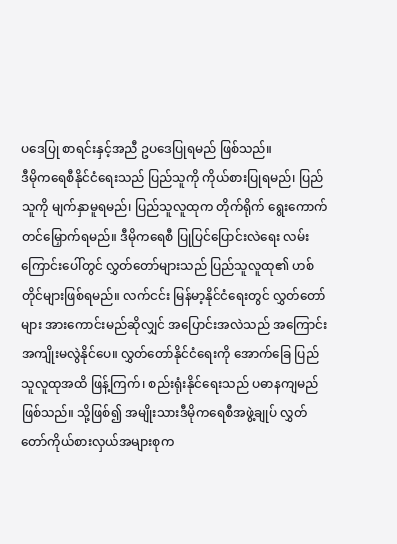ပဒေပြု စာရင်းနှင့်အညီ ဥပဒေပြုရမည် ဖြစ်သည်။
ဒီမိုကရေစီနိုင်ငံရေးသည် ပြည်သူကို ကိုယ်စားပြုရမည်၊ ပြည်သူကို မျက်နှာမူရမည်၊ ပြည်သူလူထုက တိုက်ရိုက် ရွေးကောက်တင်မြှောက်ရမည်။ ဒီမိုကရေစီ ပြုပြင်ပြောင်းလဲရေး လမ်းကြောင်းပေါ်တွင် လွှတ်တော်များသည် ပြည်သူလူထု၏ ဟစ်တိုင်များဖြစ်ရမည်။ လက်ငင်း မြန်မာ့နိုင်ငံရေးတွင် လွှတ်တော်များ အားကောင်းမည်ဆိုလျှင် အပြောင်းအလဲသည် အကြောင်းအကျိုးမလွဲနိုင်ပေ။ လွှတ်တော်နိုင်ငံရေးကို အောက်ခြေ ပြည်သူလူထုအထိ ဖြန့်ကြက်၊ စည်းရုံးနိုင်ရေးသည် ပဓာနကျမည်ဖြစ်သည်။ သို့ဖြစ်၍ အမျိုးသားဒီမိုကရေစီအဖွဲ့ချုပ် လွှတ်တော်ကိုယ်စားလှယ်အများစုက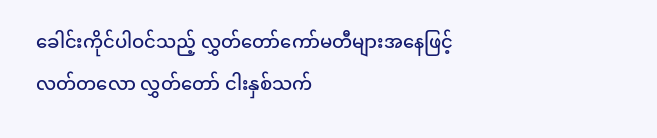ခေါင်းကိုင်ပါဝင်သည့် လွှတ်တော်ကော်မတီများအနေဖြင့် လတ်တလော လွှတ်တော် ငါးနှစ်သက်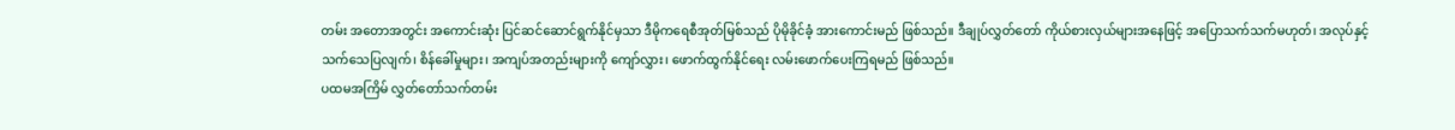တမ်း အတောအတွင်း အကောင်းဆုံး ပြင်ဆင်ဆောင်ရွက်နိုင်မှသာ ဒီမိုကရေစီအုတ်မြစ်သည် ပိုမိုခိုင်ခံ့ အားကောင်းမည် ဖြစ်သည်။ ဒီချုပ်လွှတ်တော် ကိုယ်စားလှယ်များအနေဖြင့် အပြောသက်သက်မဟုတ်၊ အလုပ်နှင့်သက်သေပြလျက်၊ စိန်ခေါ်မှုများ၊ အကျပ်အတည်းများကို ကျော်လွှား၊ ဖောက်ထွက်နိုင်ရေး လမ်းဖောက်ပေးကြရမည် ဖြစ်သည်။
ပထမအကြိမ် လွှတ်တော်သက်တမ်း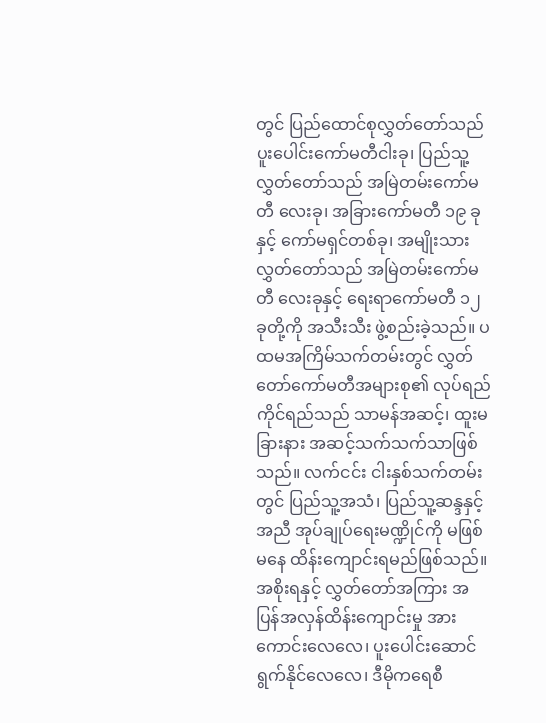တွင် ပြည်ထောင်စုလွှတ်တော်သည် ပူးပေါင်းကော်မတီငါးခု၊ ပြည်သူ့လွှတ်တော်သည် အမြဲတမ်းကော်မတီ လေးခု၊ အခြားကော်မတီ ၁၉ ခုနှင့် ကော်မရှင်တစ်ခု၊ အမျိုးသားလွှတ်တော်သည် အမြဲတမ်းကော်မတီ လေးခုနှင့် ရေးရာကော်မတီ ၁၂ ခုတို့ကို အသီးသီး ဖွဲ့စည်းခဲ့သည်။ ပထမအကြိမ်သက်တမ်းတွင် လွှတ်တော်ကော်မတီအများစု၏ လုပ်ရည်ကိုင်ရည်သည် သာမန်အဆင့်၊ ထူးမခြားနား အဆင့်သက်သက်သာဖြစ်သည်။ လက်ငင်း ငါးနှစ်သက်တမ်းတွင် ပြည်သူ့အသံ၊ ပြည်သူ့ဆန္ဒနှင့်အညီ အုပ်ချုပ်ရေးမဏ္ဍိုင်ကို မဖြစ်မနေ ထိန်းကျောင်းရမည်ဖြစ်သည်။ အစိုးရနှင့် လွှတ်တော်အကြား အပြန်အလှန်ထိန်းကျောင်းမှု အားကောင်းလေလေ၊ ပူးပေါင်းဆောင်ရွက်နိုင်လေလေ၊ ဒီမိုကရေစီ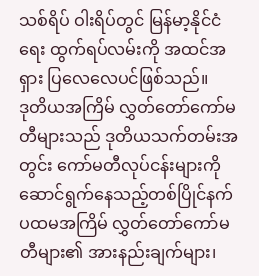သစ်ရိပ် ဝါးရိပ်တွင် မြန်မာ့နိုင်ငံရေး ထွက်ရပ်လမ်းကို အထင်အရှား ပြလေလေပင်ဖြစ်သည်။
ဒုတိယအကြိမ် လွှတ်တော်ကော်မတီများသည် ဒုတိယသက်တမ်းအတွင်း ကော်မတီလုပ်ငန်းများကို ဆောင်ရွက်နေသည့်တစ်ပြိုင်နက် ပထမအကြိမ် လွှတ်တော်ကော်မတီများ၏ အားနည်းချက်များ၊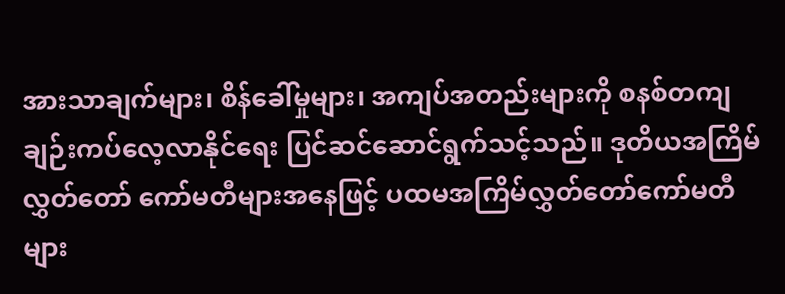အားသာချက်များ၊ စိန်ခေါ်မှုများ၊ အကျပ်အတည်းများကို စနစ်တကျ ချဉ်းကပ်လေ့လာနိုင်ရေး ပြင်ဆင်ဆောင်ရွက်သင့်သည်။ ဒုတိယအကြိမ်လွှတ်တော် ကော်မတီများအနေဖြင့် ပထမအကြိမ်လွှတ်တော်ကော်မတီများ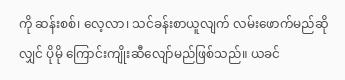ကို ဆန်းစစ်၊ လေ့လာ၊ သင်ခန်းစာယူလျက် လမ်းဖောက်မည်ဆိုလျှင် ပိုမို ကြောင်းကျိုးဆီလျော်မည်ဖြစ်သည်။ ယခင်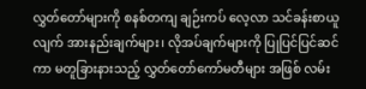လွှတ်တော်များကို စနစ်တကျ ချဉ်းကပ် လေ့လာ သင်ခန်းစာယူလျက် အားနည်းချက်များ၊ လိုအပ်ချက်များကို ပြုပြင်ပြင်ဆင်ကာ မတူခြားနားသည့် လွှတ်တော်ကော်မတီများ အဖြစ် လမ်း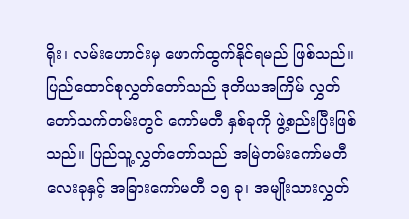ရိုး၊ လမ်းဟောင်းမှ ဖောက်ထွက်နိုင်ရမည် ဖြစ်သည်။
ပြည်ထောင်စုလွှတ်တော်သည် ဒုတိယအကြိမ် လွှတ်တော်သက်တမ်းတွင် ကော်မတီ နှစ်ခုကို ဖွဲ့စည်းပြီးဖြစ်သည်။ ပြည်သူ့လွှတ်တော်သည် အမြဲတမ်းကော်မတီလေးခုနှင့် အခြားကော်မတီ ၁၅ ခု၊ အမျိုးသားလွှတ်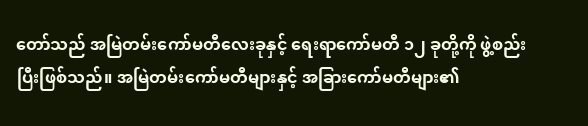တော်သည် အမြဲတမ်းကော်မတီလေးခုနှင့် ရေးရာကော်မတီ ၁၂ ခုတို့ကို ဖွဲ့စည်းပြီးဖြစ်သည်။ အမြဲတမ်းကော်မတီများနှင့် အခြားကော်မတီများ၏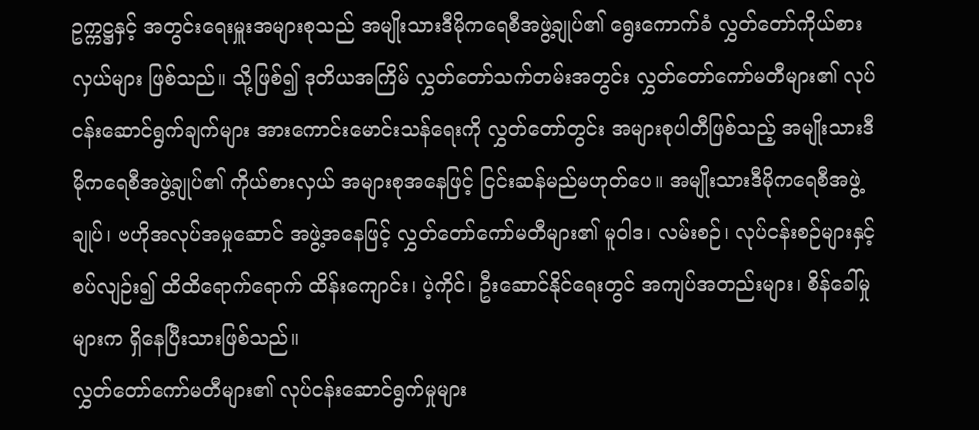ဥက္ကဋ္ဌနှင့် အတွင်းရေးမှူးအများစုသည် အမျိုးသားဒီမိုကရေစီအဖွဲ့ချုပ်၏ ရွေးကောက်ခံ လွှတ်တော်ကိုယ်စားလှယ်များ ဖြစ်သည်။ သို့ဖြစ်၍ ဒုတိယအကြိမ် လွှတ်တော်သက်တမ်းအတွင်း လွှတ်တော်ကော်မတီများ၏ လုပ်ငန်းဆောင်ရွက်ချက်များ အားကောင်းမောင်းသန်ရေးကို လွှတ်တော်တွင်း အများစုပါတီဖြစ်သည့် အမျိုးသားဒီမိုကရေစီအဖွဲ့ချုပ်၏ ကိုယ်စားလှယ် အများစုအနေဖြင့် ငြင်းဆန်မည်မဟုတ်ပေ။ အမျိုးသားဒီမိုကရေစီအဖွဲ့ချုပ်၊ ဗဟိုအလုပ်အမှုဆောင် အဖွဲ့အနေဖြင့် လွှတ်တော်ကော်မတီများ၏ မူဝါဒ၊ လမ်းစဉ်၊ လုပ်ငန်းစဉ်များနှင့် စပ်လျဉ်း၍ ထိထိရောက်ရောက် ထိန်းကျောင်း၊ ပဲ့ကိုင်၊ ဦးဆောင်နိုင်ရေးတွင် အကျပ်အတည်းများ၊ စိန်ခေါ်မှုများက ရှိနေပြီးသားဖြစ်သည်။
လွှတ်တော်ကော်မတီများ၏ လုပ်ငန်းဆောင်ရွက်မှုများ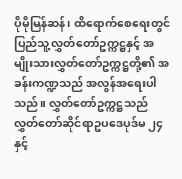ပိုမိုမြန်ဆန်၊ ထိရောက်စေရေးတွင် ပြည်သူ့လွှတ်တော်ဥက္ကဋ္ဌနှင့် အမျိုးသားလွှတ်တော်ဥက္ကဋ္ဌတို့၏ အခန်းကဏ္ဍသည် အလွန်အရေးပါသည်။ လွှတ်တော်ဥက္ကဋ္ဌသည် လွှတ်တော်ဆိုင်ရာဥပဒေပုဒ်မ ၂၄ နှင့်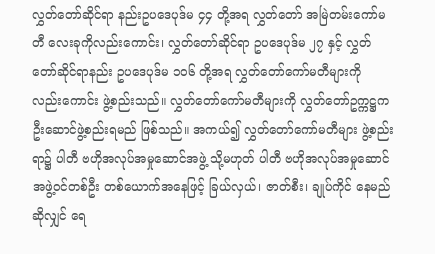လွှတ်တော်ဆိုင်ရာ နည်းဥပဒေပုဒ်မ ၄၄ တို့အရ လွှတ်တော် အမြဲတမ်းကော်မတီ လေးခုကိုလည်းကောင်း၊ လွှတ်တော်ဆိုင်ရာ ဥပဒေပုဒ်မ ၂၇ နှင့် လွှတ်တော်ဆိုင်ရာနည်း ဥပဒေပုဒ်မ ၁၀၆ တို့အရ လွှတ်တော်ကော်မတီများကို လည်းကောင်း ဖွဲ့စည်းသည်။ လွှတ်တော်ကော်မတီများကို လွှတ်တော်ဥက္ကဋ္ဌက ဦးဆောင်ဖွဲ့စည်းရမည် ဖြစ်သည်။ အကယ်၍ လွှတ်တော်ကော်မတီများ ဖွဲ့စည်းရာ၌ ပါတီ ဗဟိုအလုပ်အမှုဆောင်အဖွဲ့ သို့မဟုတ် ပါတီ ဗဟိုအလုပ်အမှုဆောင် အဖွဲ့ဝင်တစ်ဦး တစ်ယောက်အနေဖြင့် ခြယ်လှယ်၊ ဇာတ်စီး၊ ချုပ်ကိုင် နေမည်ဆိုလျှင် ရေ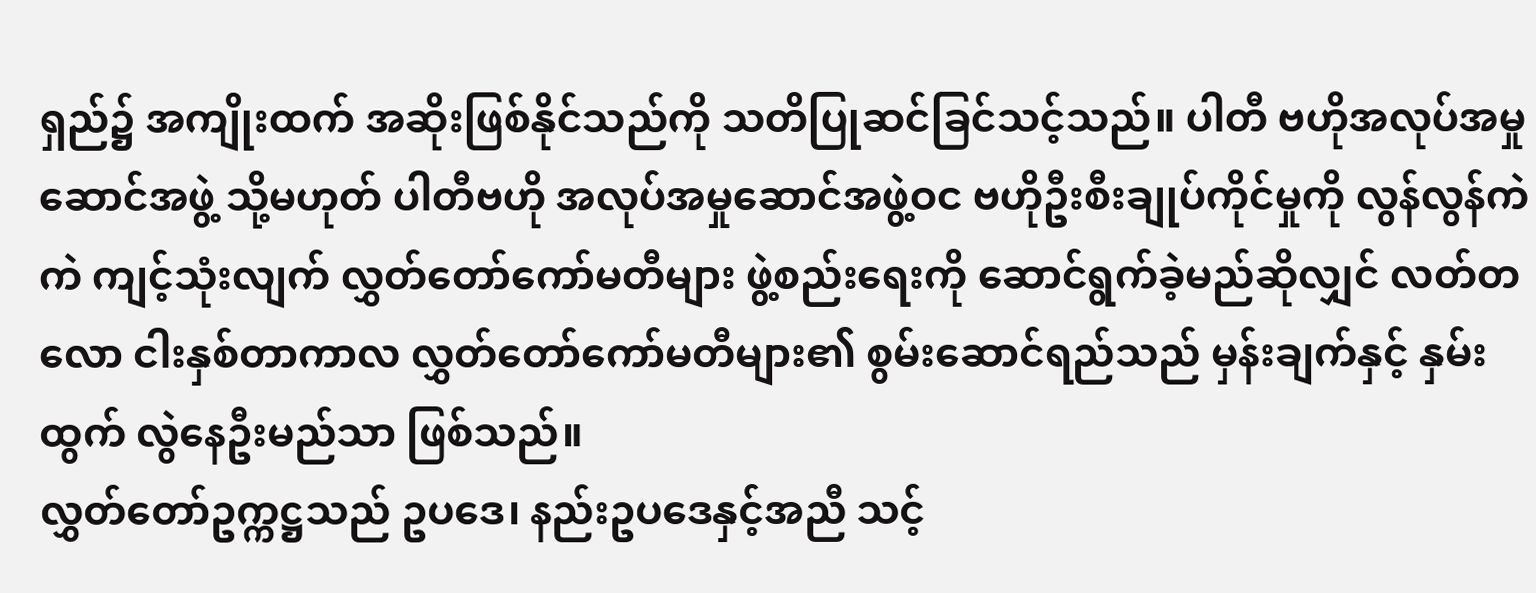ရှည်၌ အကျိုးထက် အဆိုးဖြစ်နိုင်သည်ကို သတိပြုဆင်ခြင်သင့်သည်။ ပါတီ ဗဟိုအလုပ်အမှုဆောင်အဖွဲ့ သို့မဟုတ် ပါတီဗဟို အလုပ်အမှုဆောင်အဖွဲ့ဝင ဗဟိုဦးစီးချုပ်ကိုင်မှုကို လွန်လွန်ကဲကဲ ကျင့်သုံးလျက် လွှတ်တော်ကော်မတီများ ဖွဲ့စည်းရေးကို ဆောင်ရွက်ခဲ့မည်ဆိုလျှင် လတ်တလော ငါးနှစ်တာကာလ လွှတ်တော်ကော်မတီများ၏ စွမ်းဆောင်ရည်သည် မှန်းချက်နှင့် နှမ်းထွက် လွဲနေဦးမည်သာ ဖြစ်သည်။
လွှတ်တော်ဥက္ကဋ္ဌသည် ဥပဒေ၊ နည်းဥပဒေနှင့်အညီ သင့်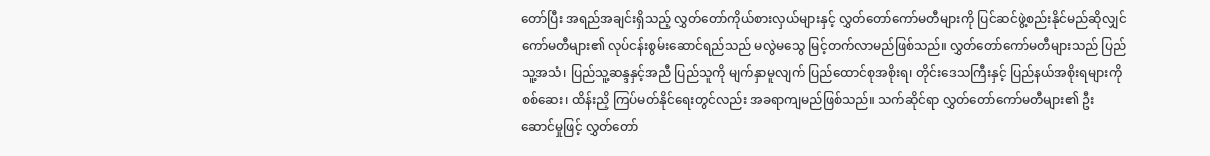တော်ပြီး အရည်အချင်းရှိသည့် လွှတ်တော်ကိုယ်စားလှယ်များနှင့် လွှတ်တော်ကော်မတီများကို ပြင်ဆင်ဖွဲ့စည်းနိုင်မည်ဆိုလျှင် ကော်မတီများ၏ လုပ်ငန်းစွမ်းဆောင်ရည်သည် မလွဲမသွေ မြင့်တက်လာမည်ဖြစ်သည်။ လွှတ်တော်ကော်မတီများသည် ပြည်သူ့အသံ၊ ပြည်သူ့ဆန္ဒနှင့်အညီ ပြည်သူကို မျက်နှာမူလျက် ပြည်ထောင်စုအစိုးရ၊ တိုင်းဒေသကြီးနှင့် ပြည်နယ်အစိုးရများကို စစ်ဆေး၊ ထိန်းညှိ ကြပ်မတ်နိုင်ရေးတွင်လည်း အခရာကျမည်ဖြစ်သည်။ သက်ဆိုင်ရာ လွှတ်တော်ကော်မတီများ၏ ဦးဆောင်မှုဖြင့် လွှတ်တော်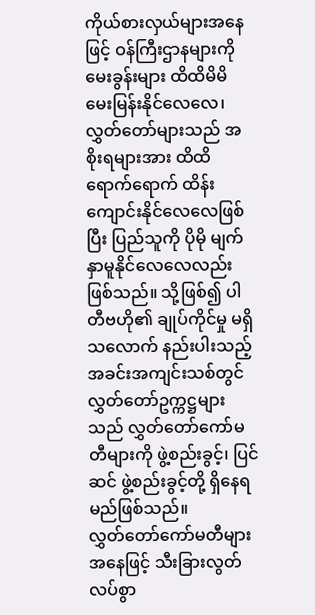ကိုယ်စားလှယ်များအနေဖြင့် ဝန်ကြီးဌာနများကို မေးခွန်းများ ထိထိမိမိ မေးမြန်းနိုင်လေလေ၊ လွှတ်တော်များသည် အစိုးရများအား ထိထိရောက်ရောက် ထိန်းကျောင်းနိုင်လေလေဖြစ်ပြီး ပြည်သူကို ပိုမို မျက်နှာမူနိုင်လေလေလည်း ဖြစ်သည်။ သို့ဖြစ်၍ ပါတီဗဟို၏ ချုပ်ကိုင်မှု မရှိသလောက် နည်းပါးသည့် အခင်းအကျင်းသစ်တွင် လွှတ်တော်ဥက္ကဋ္ဌများသည် လွှတ်တော်ကော်မတီများကို ဖွဲ့စည်းခွင့်၊ ပြင်ဆင် ဖွဲ့စည်းခွင့်တို့ ရှိနေရမည်ဖြစ်သည်။
လွှတ်တော်ကော်မတီများအနေဖြင့် သီးခြားလွတ်လပ်စွာ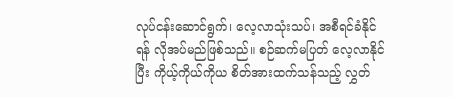လုပ်ငန်းဆောင်ရွက်၊ လေ့လာသုံးသပ်၊ အစီရင်ခံနိုင်ရန် လိုအပ်မည်ဖြစ်သည်။ စဉ်ဆက်မပြတ် လေ့လာနိုင်ပြီး ကိုယ့်ကိုယ်ကိုယ စိတ်အားထက်သန်သည့် လွှတ်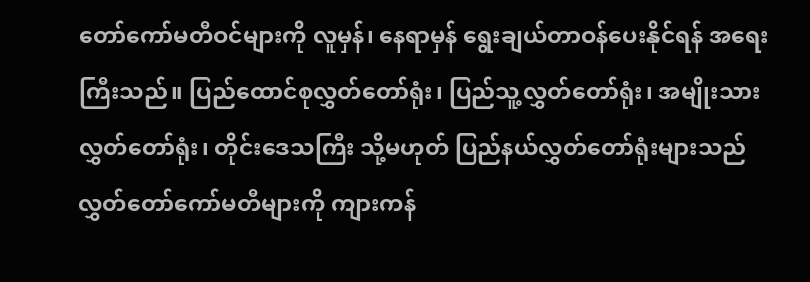တော်ကော်မတီဝင်များကို လူမှန်၊ နေရာမှန် ရွေးချယ်တာဝန်ပေးနိုင်ရန် အရေးကြီးသည်။ ပြည်ထောင်စုလွှတ်တော်ရုံး၊ ပြည်သူ့လွှတ်တော်ရုံး၊ အမျိုးသားလွှတ်တော်ရုံး၊ တိုင်းဒေသကြီး သို့မဟုတ် ပြည်နယ်လွှတ်တော်ရုံးများသည် လွှတ်တော်ကော်မတီများကို ကျားကန်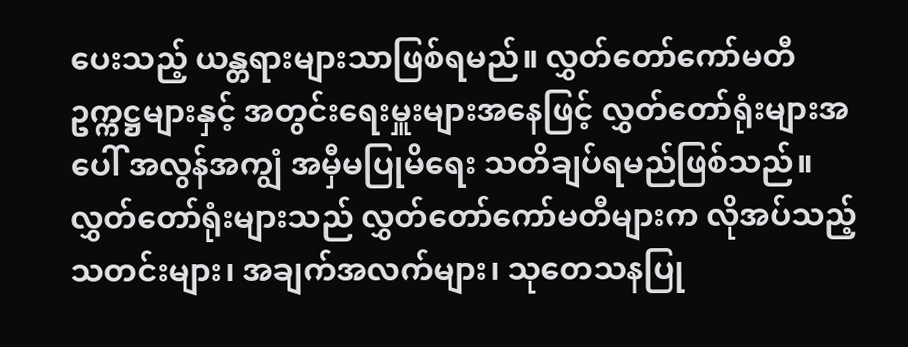ပေးသည့် ယန္တရားများသာဖြစ်ရမည်။ လွှတ်တော်ကော်မတီ ဥက္ကဋ္ဌများနှင့် အတွင်းရေးမှူးများအနေဖြင့် လွှတ်တော်ရုံးများအပေါ် အလွန်အကျွံ အမှီမပြုမိရေး သတိချပ်ရမည်ဖြစ်သည်။ လွှတ်တော်ရုံးများသည် လွှတ်တော်ကော်မတီများက လိုအပ်သည့်သတင်းများ၊ အချက်အလက်များ၊ သုတေသနပြု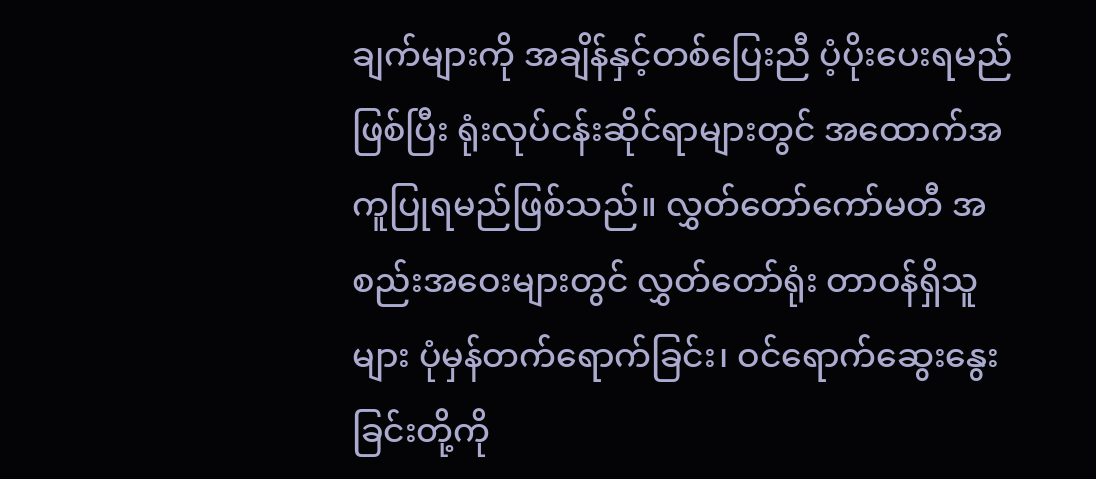ချက်များကို အချိန်နှင့်တစ်ပြေးညီ ပံ့ပိုးပေးရမည်ဖြစ်ပြီး ရုံးလုပ်ငန်းဆိုင်ရာများတွင် အထောက်အကူပြုရမည်ဖြစ်သည်။ လွှတ်တော်ကော်မတီ အစည်းအဝေးများတွင် လွှတ်တော်ရုံး တာဝန်ရှိသူများ ပုံမှန်တက်ရောက်ခြင်း၊ ဝင်ရောက်ဆွေးနွေးခြင်းတို့ကို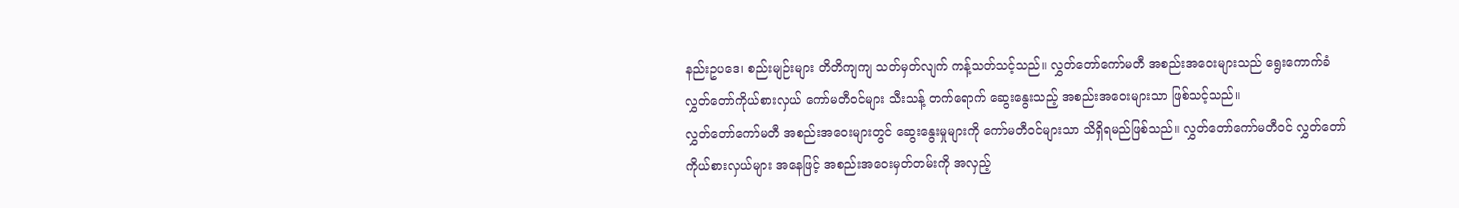နည်းဥပဒေ၊ စည်းမျဉ်းများ တိတိကျကျ သတ်မှတ်လျက် ကန့်သတ်သင့်သည်။ လွှတ်တော်ကော်မတီ အစည်းအဝေးများသည် ရွေးကောက်ခံ လွှတ်တော်ကိုယ်စားလှယ် ကော်မတီဝင်များ သီးသန့် တက်ရောက် ဆွေးနွေးသည့် အစည်းအဝေးများသာ ဖြစ်သင့်သည်။
လွှတ်တော်ကော်မတီ အစည်းအဝေးများတွင် ဆွေးနွေးမှုများကို ကော်မတီဝင်များသာ သိရှိရမည်ဖြစ်သည်။ လွှတ်တော်ကော်မတီဝင် လွှတ်တော်ကိုယ်စားလှယ်များ အနေဖြင့် အစည်းအဝေးမှတ်တမ်းကို အလှည့်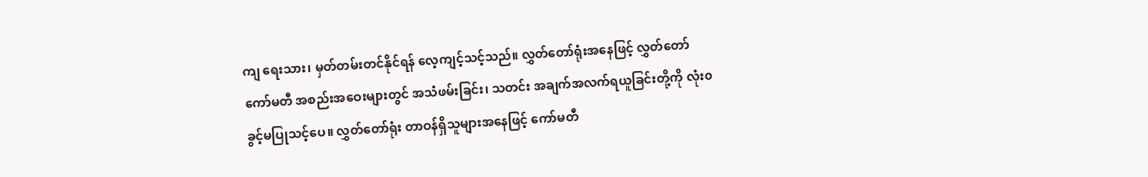ကျ ရေးသား၊ မှတ်တမ်းတင်နိုင်ရန် လေ့ကျင့်သင့်သည်။ လွှတ်တော်ရုံးအနေဖြင့် လွှတ်တော် ကော်မတီ အစည်းအဝေးများတွင် အသံဖမ်းခြင်း၊ သတင်း အချက်အလက်ရယူခြင်းတို့ကို လုံး၀ ခွင့်မပြုသင့်ပေ။ လွှတ်တော်ရုံး တာဝန်ရှိသူများအနေဖြင့် ကော်မတီ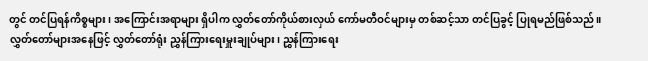တွင် တင်ပြရန်ကိစ္စများ၊ အကြောင်းအရာများ ရှိပါက လွှတ်တော်ကိုယ်စားလှယ် ကော်မတီဝင်များမှ တစ်ဆင့်သာ တင်ပြခွင့် ပြုရမည်ဖြစ်သည်။ လွှတ်တော်များအနေဖြင့် လွှတ်တော်ရုံး ညွှန်ကြားရေးမှူးချုပ်များ၊ ညွှန်ကြားရေး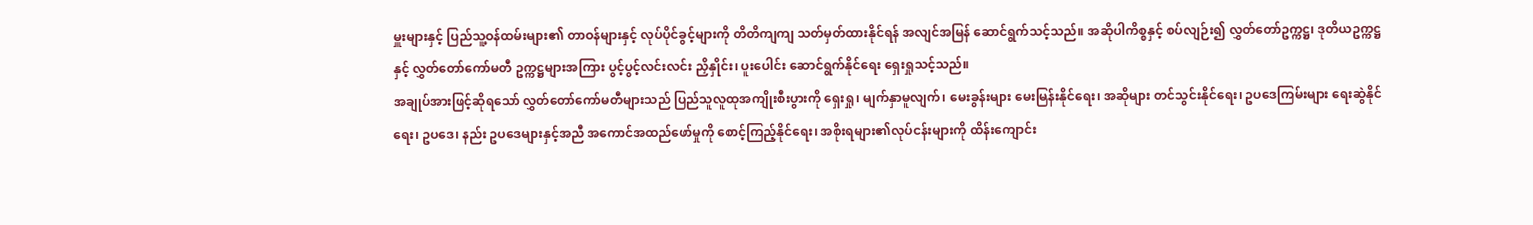မှူးများနှင့် ပြည်သူ့ဝန်ထမ်းများ၏ တာဝန်များနှင့် လုပ်ပိုင်ခွင့်များကို တိတိကျကျ သတ်မှတ်ထားနိုင်ရန် အလျင်အမြန် ဆောင်ရွက်သင့်သည်။ အဆိုပါကိစ္စနှင့် စပ်လျဉ်း၍ လွှတ်တော်ဥက္ကဋ္ဌ၊ ဒုတိယဥက္ကဋ္ဌနှင့် လွှတ်တော်ကော်မတီ ဥက္ကဋ္ဌများအကြား ပွင့်ပွင့်လင်းလင်း ညှိနှိုင်း၊ ပူးပေါင်း ဆောင်ရွက်နိုင်ရေး ရှေးရှုသင့်သည်။
အချုပ်အားဖြင့်ဆိုရသော် လွှတ်တော်ကော်မတီများသည် ပြည်သူလူထုအကျိုးစီးပွားကို ရှေးရှု၊ မျက်နှာမူလျက်၊ မေးခွန်းများ မေးမြန်းနိုင်ရေး၊ အဆိုများ တင်သွင်းနိုင်ရေး၊ ဥပဒေကြမ်းများ ရေးဆွဲနိုင်ရေး၊ ဥပဒေ၊ နည်း ဥပဒေများနှင့်အညီ အကောင်အထည်ဖော်မှုကို စောင့်ကြည့်နိုင်ရေး၊ အစိုးရများ၏လုပ်ငန်းများကို ထိန်းကျောင်း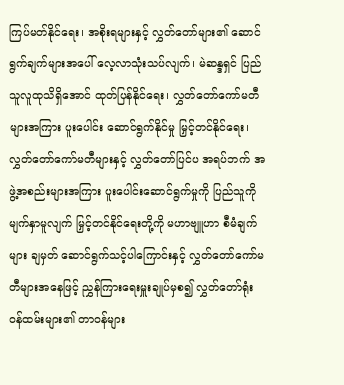ကြပ်မတ်နိုင်ရေး၊ အစိုးရများနှင့် လွှတ်တော်များ၏ ဆောင်ရွက်ချက်များအပေါ် လေ့လာသုံးသပ်လျက်၊ မဲဆန္ဒရှင် ပြည်သူလူထုသိရှိအောင် ထုတ်ပြန်နိုင်ရေး၊ လွှတ်တော်ကော်မတီများအကြား ပူးပေါင်း ဆောင်ရွက်နိုင်မှု မြှင့်တင်နိုင်ရေး၊ လွှတ်တော်ကော်မတီများနှင့် လွှတ်တော်ပြင်ပ အရပ်ဘက် အဖွဲ့အစည်းများအကြား ပူးပေါင်းဆောင်ရွက်မှုကို ပြည်သူကို မျက်နှာမူလျက် မြှင့်တင်နိုင်ရေးတို့ကို မဟာဗျူဟာ စီမံချက်များ ချမှတ် ဆောင်ရွက်သင့်ပါကြောင်းနှင့် လွှတ်တော်ကော်မတီများအနေဖြင့် ညွှန်ကြားရေးမှူးချုပ်မှစ၍ လွှတ်တော်ရုံး ဝန်ထမ်းများ၏ တာဝန်များ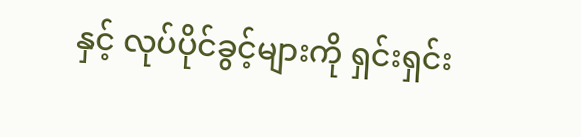နှင့် လုပ်ပိုင်ခွင့်များကို ရှင်းရှင်း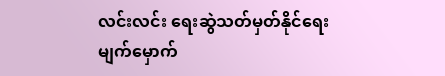လင်းလင်း ရေးဆွဲသတ်မှတ်နိုင်ရေး မျက်မှောက်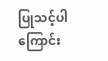ပြုသင့်ပါကြောင်း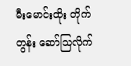မီးမောင်းထိုး တိုက်တွန်း ဆော်သြလိုက်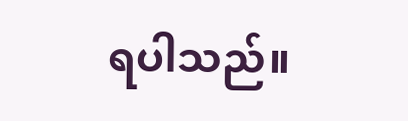ရပါသည်။